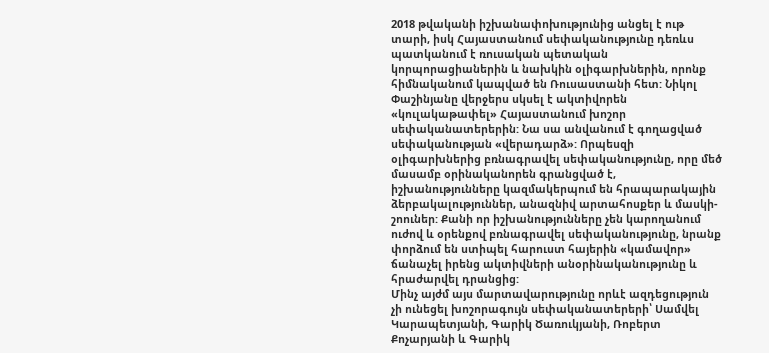2018 թվականի իշխանափոխությունից անցել է ութ տարի, իսկ Հայաստանում սեփականությունը դեռևս պատկանում է ռուսական պետական կորպորացիաներին և նախկին օլիգարխներին, որոնք հիմնականում կապված են Ռուսաստանի հետ: Նիկոլ Փաշինյանը վերջերս սկսել է ակտիվորեն «կուլակաթափել» Հայաստանում խոշոր սեփականատերերին: Նա սա անվանում է գողացված սեփականության «վերադարձ»: Որպեսզի օլիգարխներից բռնագրավել սեփականությունը, որը մեծ մասամբ օրինականորեն գրանցված է, իշխանությունները կազմակերպում են հրապարակային ձերբակալություններ, անազնիվ արտահոսքեր և մասկի-շոուներ: Քանի որ իշխանությունները չեն կարողանում ուժով և օրենքով բռնագրավել սեփականությունը, նրանք փորձում են ստիպել հարուստ հայերին «կամավոր» ճանաչել իրենց ակտիվների անօրինականությունը և հրաժարվել դրանցից:
Մինչ այժմ այս մարտավարությունը որևէ ազդեցություն չի ունեցել խոշորագույն սեփականատերերի՝ Սամվել Կարապետյանի, Գարիկ Ծառուկյանի, Ռոբերտ Քոչարյանի և Գարիկ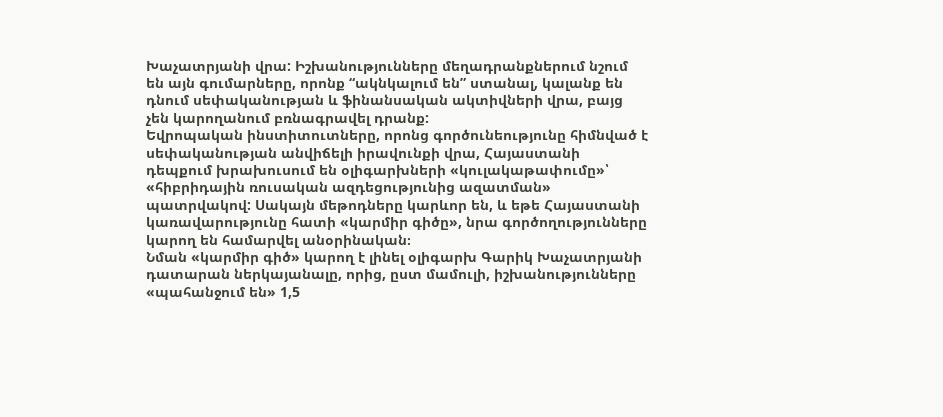Խաչատրյանի վրա: Իշխանությունները մեղադրանքներում նշում են այն գումարները, որոնք “ակնկալում են” ստանալ, կալանք են դնում սեփականության և ֆինանսական ակտիվների վրա, բայց չեն կարողանում բռնագրավել դրանք:
Եվրոպական ինստիտուտները, որոնց գործունեությունը հիմնված է սեփականության անվիճելի իրավունքի վրա, Հայաստանի դեպքում խրախուսում են օլիգարխների «կուլակաթափումը»՝ «հիբրիդային ռուսական ազդեցությունից ազատման» պատրվակով: Սակայն մեթոդները կարևոր են, և եթե Հայաստանի կառավարությունը հատի «կարմիր գիծը», նրա գործողությունները կարող են համարվել անօրինական։
Նման «կարմիր գիծ» կարող է լինել օլիգարխ Գարիկ Խաչատրյանի դատարան ներկայանալը, որից, ըստ մամուլի, իշխանությունները «պահանջում են» 1,5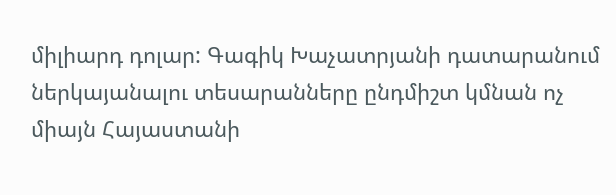միլիարդ դոլար: Գագիկ Խաչատրյանի դատարանում ներկայանալու տեսարանները ընդմիշտ կմնան ոչ միայն Հայաստանի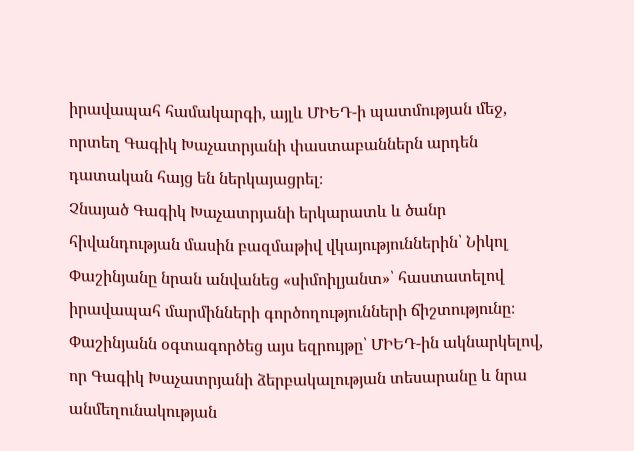իրավապահ համակարգի, այլև ՄԻԵԴ-ի պատմության մեջ, որտեղ Գագիկ Խաչատրյանի փաստաբաններն արդեն դատական հայց են ներկայացրել։
Չնայած Գագիկ Խաչատրյանի երկարատև և ծանր հիվանդության մասին բազմաթիվ վկայություններին՝ Նիկոլ Փաշինյանը նրան անվանեց «սիմոիլյանտ»՝ հաստատելով իրավապահ մարմինների գործողությունների ճիշտությունը։
Փաշինյանն օգտագործեց այս եզրույթը՝ ՄԻԵԴ-ին ակնարկելով, որ Գագիկ Խաչատրյանի ձերբակալության տեսարանը և նրա անմեղունակության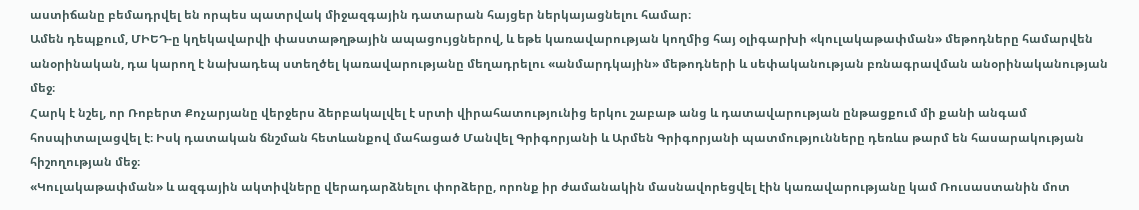աստիճանը բեմադրվել են որպես պատրվակ միջազգային դատարան հայցեր ներկայացնելու համար։
Ամեն դեպքում, ՄԻԵԴ-ը կղեկավարվի փաստաթղթային ապացույցներով, և եթե կառավարության կողմից հայ օլիգարխի «կուլակաթափման» մեթոդները համարվեն անօրինական, դա կարող է նախադեպ ստեղծել կառավարությանը մեղադրելու «անմարդկային» մեթոդների և սեփականության բռնագրավման անօրինականության մեջ։
Հարկ է նշել, որ Ռոբերտ Քոչարյանը վերջերս ձերբակալվել է սրտի վիրահատությունից երկու շաբաթ անց և դատավարության ընթացքում մի քանի անգամ հոսպիտալացվել է։ Իսկ դատական ճնշման հետևանքով մահացած Մանվել Գրիգորյանի և Արմեն Գրիգորյանի պատմությունները դեռևս թարմ են հասարակության հիշողության մեջ։
«Կուլակաթափման» և ազգային ակտիվները վերադարձնելու փորձերը, որոնք իր ժամանակին մասնավորեցվել էին կառավարությանը կամ Ռուսաստանին մոտ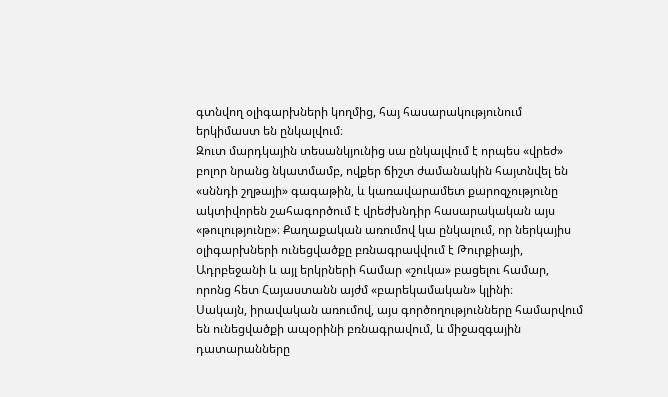գտնվող օլիգարխների կողմից, հայ հասարակությունում երկիմաստ են ընկալվում։
Զուտ մարդկային տեսանկյունից սա ընկալվում է որպես «վրեժ» բոլոր նրանց նկատմամբ, ովքեր ճիշտ ժամանակին հայտնվել են «սննդի շղթայի» գագաթին, և կառավարամետ քարոզչությունը ակտիվորեն շահագործում է վրեժխնդիր հասարակական այս «թուլությունը»։ Քաղաքական առումով կա ընկալում, որ ներկայիս օլիգարխների ունեցվածքը բռնագրավվում է Թուրքիայի, Ադրբեջանի և այլ երկրների համար «շուկա» բացելու համար, որոնց հետ Հայաստանն այժմ «բարեկամական» կլինի։
Սակայն, իրավական առումով, այս գործողությունները համարվում են ունեցվածքի ապօրինի բռնագրավում, և միջազգային դատարանները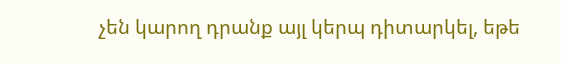չեն կարող դրանք այլ կերպ դիտարկել, եթե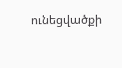ունեցվածքի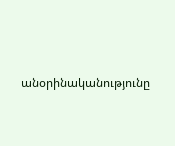անօրինականությունը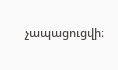չապացուցվի։